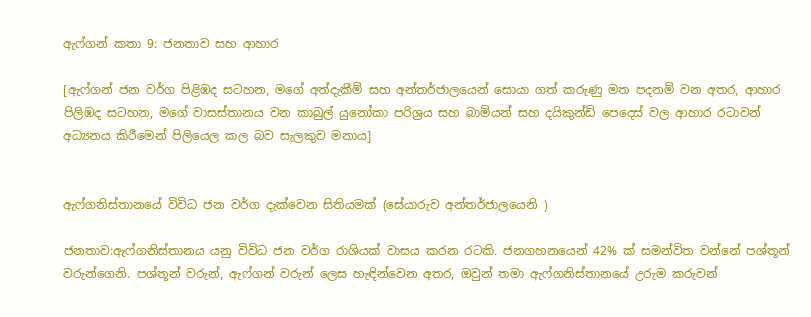ඇෆ්ගන් කතා 9: ජනතාව සහ ආහාර

[ඇෆ්ගන් ජන වර්ග පිළිඹද සටහන, මගේ අත්දැකීම් සහ අන්තර්ජාලයෙන් සොයා ගත් කරුණු මත පදනම් වන අතර, ආහාර පිලිඹද සටහන, මගේ වාසස්තානය වන කාබුල් යුනෝකා පරිශ්‍රය සහ බාමියන් සහ දයිකුන්ඩි පෙදෙස් වල ආහාර රටාවන් අධ්‍යනය කිරීමෙන් පිලියෙල කල බව සැලකුව මනාය]


ඇෆ්ගනිස්තානයේ විවිධ ජන වර්ග දැක්වෙන සිතියමක් (සේයාරුව අන්තර්ජාලයෙනි )

ජනතාව:ඇෆ්ගනිස්තානය යනු විවිධ ජන වර්ග රාශියක් වාසය කරන රටකි. ජනගහනයෙන් 42% ක් සමන්විත වන්නේ පශ්තූන් වරුන්ගෙනි. පශ්තූන් වරුන්, ඇෆ්ගන් වරුන් ලෙස හැඳින්වෙන අතර, ඔවුන් තමා ඇෆ්ගනිස්තානයේ උරුම කරුවන්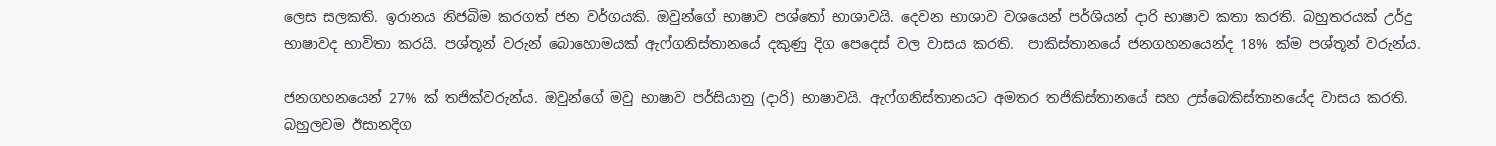ලෙස සලකති. ඉරානය නිජබිම කරගත් ජන වර්ගයකි. ඔවුන්ගේ භාෂාව පශ්තෝ භාශාවයි. දෙවන භාශාව වශයෙන් පර්ශියන් දාරි භාෂාව කතා කරති. බහුතරයක් උර්දු භාෂාවද භාවිතා කරයි. පශ්තූන් වරුන් බොහොමයක් ඇෆ්ගනිස්තානයේ දකුණු දිග පෙදෙස් වල වාසය කරති.  පාකිස්තානයේ ජනගහනයෙන්ද 18% ක්ම පශ්තූන් වරුන්ය.

ජනගහනයෙන් 27% ක් තජික්වරුන්ය. ඔවුන්ගේ මවු භාෂාව පර්සියානු (දාරි) භාෂාවයි. ඇෆ්ගනිස්තානයට අමතර තජිකිස්තානයේ සහ උස්බෙකිස්තානයේද වාසය කරති. බහුලවම ඊසානදිග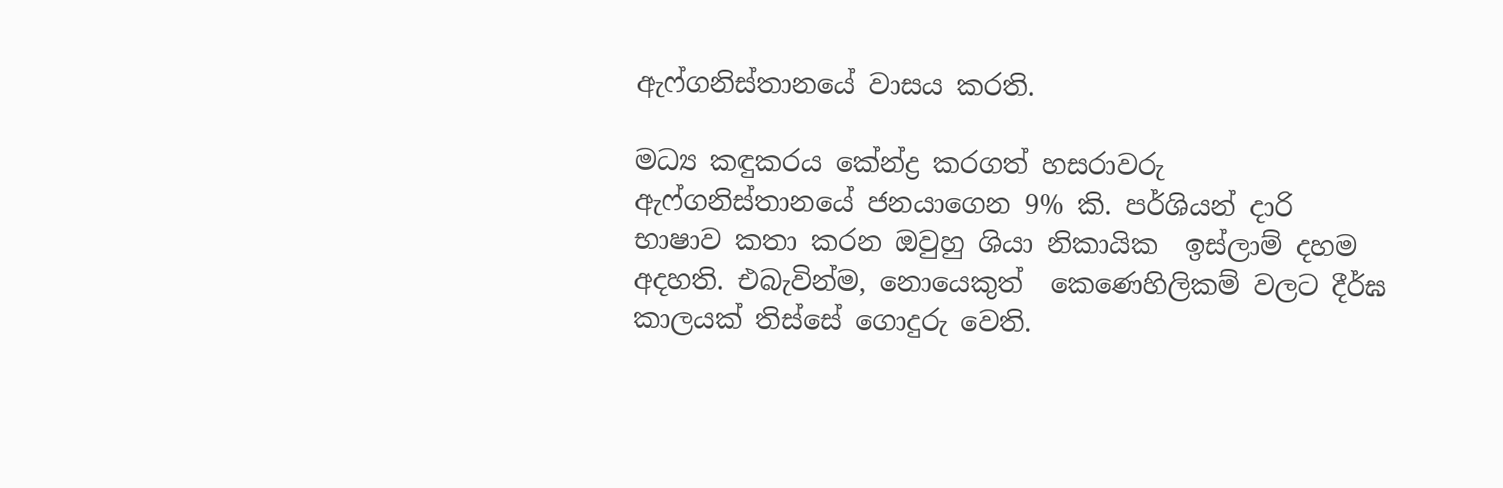ඇෆ්ගනිස්තානයේ වාසය කරති.

මධ්‍ය කඳුකරය කේන්ද්‍ර කරගත් හසරාවරු ඇෆ්ගනිස්තානයේ ජනයාගෙන 9% කි. පර්ශියන් දාරි භාෂාව කතා කරන ඔවුහු ශියා නිකායික  ඉස්ලාම් දහම අදහති. එබැවින්ම, නොයෙකුත්  කෙණෙහිලිකම් වලට දීර්ඝ කාලයක් තිස්සේ ගොදුරු වෙති.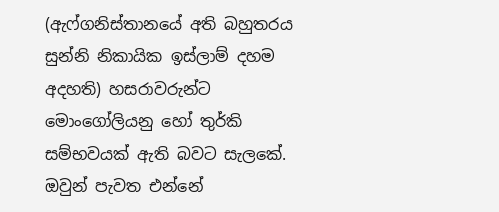(ඇෆ්ගනිස්තානයේ අති බහුතරය සුන්නි නිකායික ඉස්ලාම් දහම අදහති) හසරාවරුන්ට මොංගෝලියනු හෝ තුර්කි සම්භවයක් ඇති බවට සැලකේ. ඔවුන් පැවත එන්නේ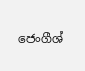ජෙංගීශ්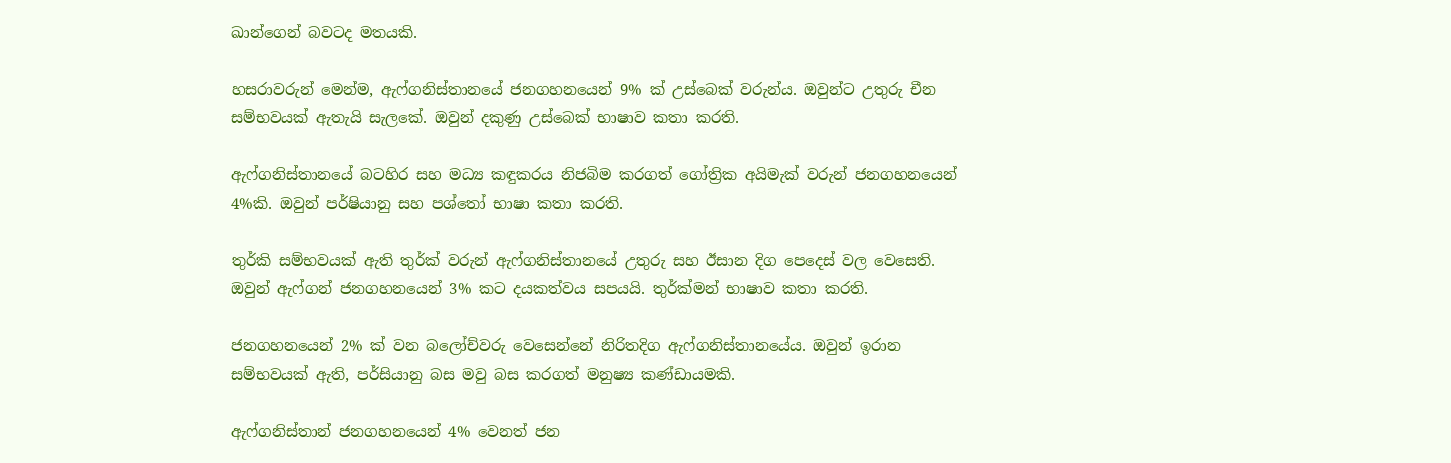ඛාන්ගෙන් බවටද මතයකි.

හසරාවරුන් මෙන්ම, ඇෆ්ගනිස්තානයේ ජනගහනයෙන් 9% ක් උස්බෙක් වරුන්ය. ඔවුන්ට උතුරු චීන සම්භවයක් ඇතැයි සැලකේ. ඔවුන් දකුණු උස්බෙක් භාෂාව කතා කරති.

ඇෆ්ගනිස්තානයේ බටහිර සහ මධ්‍ය කඳුකරය නිජබිම කරගත් ගෝත්‍රික අයිමැක් වරුන් ජනගහනයෙන් 4%කි. ඔවුන් පර්ෂියානු සහ පශ්තෝ භාෂා කතා කරති.

තුර්කි සම්භවයක් ඇති තුර්ක් වරුන් ඇෆ්ගනිස්තානයේ උතුරු සහ ඊසාන දිග පෙදෙස් වල වෙසෙති. ඔවුන් ඇෆ්ගන් ජනගහනයෙන් 3% කට දයකත්වය සපයයි. තුර්ක්මන් භාෂාව කතා කරති.

ජනගහනයෙන් 2% ක් වන බලෝච්වරු වෙසෙන්නේ නිරිතදිග ඇෆ්ගනිස්තානයේය. ඔවුන් ඉරාන සම්භවයක් ඇති, පර්සියානු බස මවු බස කරගත් මනුෂ්‍ය කණ්ඩායමකි.

ඇෆ්ගනිස්තාන් ජනගහනයෙන් 4% වෙනත් ජන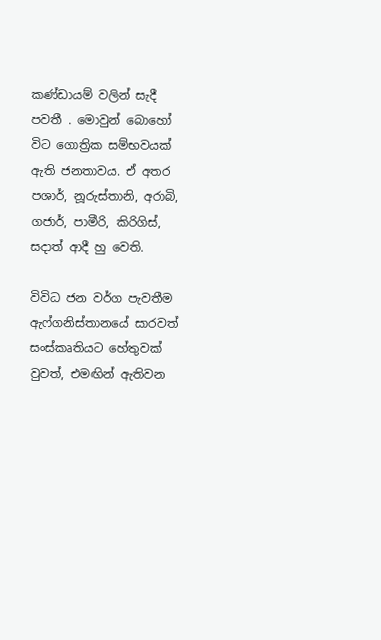කණ්ඩායම් වලින් සැදී පවතී . මොවුන් බොහෝ විට ගොත්‍රික සම්භවයක් ඇති ජනතාවය. ඒ අතර පශාර්, නූරුස්තානි, අරාබි, ගජාර්, පාමීරි, කිරිගිස්, සදාත් ආදී හු වෙති.

විවිධ ජන වර්ග පැවතීම ඇෆ්ගනිස්තානයේ සාරවත් සංස්කෘතියට හේතුවක් වුවත්, එමඟින් ඇතිවන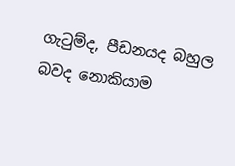ගැටුම්ද, පීඩනයද බහුල බවද නොකියාම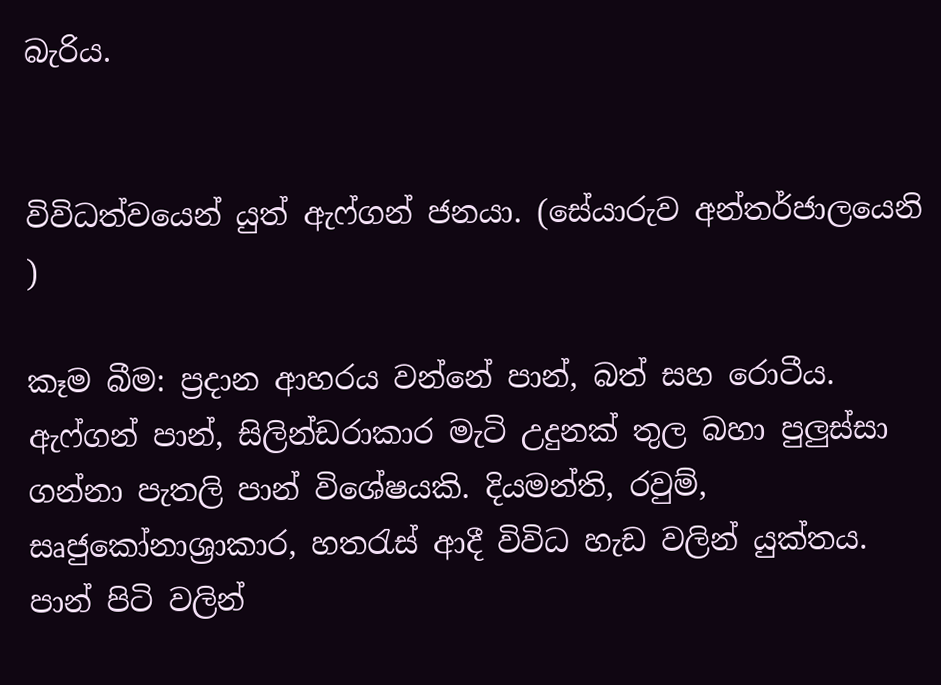බැරිය.


විවිධත්වයෙන් යුත් ඇෆ්ගන් ජනයා. (සේයාරුව අන්තර්ජාලයෙනි )

කෑම බීම: ප්‍රදාන ආහරය වන්නේ පාන්, බත් සහ රොටීය. ඇෆ්ගන් පාන්, සිලින්ඩරාකාර මැටි උදුනක් තුල බහා පුලුස්සා ගන්නා පැතලි පාන් විශේෂයකි. දියමන්ති, රවුම්, සෘජුකෝනාශ්‍රාකාර, හතරැස් ආදී විවිධ හැඩ වලින් යුක්තය. පාන් පිටි වලින්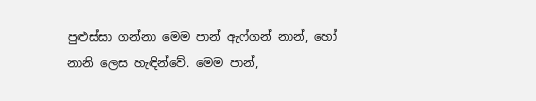පුළුස්සා ගන්නා මෙම පාන් ඇෆ්ගන් නාන්, හෝ නානි ලෙස හැඳින්වේ. මෙම පාන්,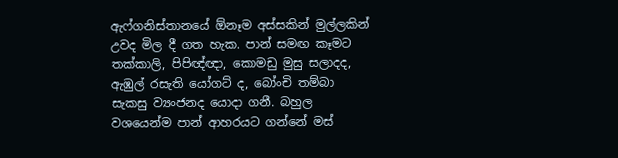ඇෆ්ගනිස්තානයේ ඕනෑම අස්සකින් මුල්ලකින් උවද මිල දී ගත හැක. පාන් සමඟ කෑමට තක්කාලි, පිපිඥ්ඥා, කොමඩු මුසු සලාදද, ඇඹුල් රසැති යෝගට් ද, බෝංචි තම්බා සැකසු ව්‍යංජනද යොදා ගනී. බහුල වශයෙන්ම පාන් ආහරයට ගන්නේ මස්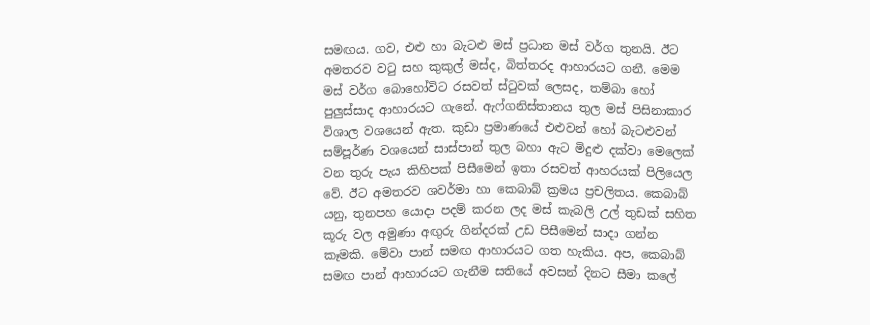සමඟය. ගව, එළු හා බැටළු මස් ප්‍රධාන මස් වර්ග තුනයි. ඊට අමතරව වටු සහ කුකුල් මස්ද, බිත්තරද ආහාරයට ගනී. මෙම මස් වර්ග බොහෝවිට රසවත් ස්ටුවක් ලෙසද, තම්බා හෝ පුලුස්සාද ආහාරයට ගැනේ. ඇෆ්ගනිස්තානය තුල මස් පිසිනාකාර විශාල වශයෙන් ඇත. කුඩා ප්‍රමාණයේ එළුවන් හෝ බැටළුවන් සම්පූර්ණ වශයෙන් සාස්පාන් තුල බහා ඇට මිදුළු දක්වා මෙලෙක් වන තුරු පැය කිහිපක් පිසීමෙන් ඉතා රසවත් ආහරයක් පිලියෙල වේ. ඊට අමතරව ශවර්මා හා කෙබාබ් ක්‍රමය ප්‍රචලිතය. කෙබාබ් යනු, තුනපහ යොදා පදම් කරන ලද මස් කැබලි උල් තුඩක් සහිත කූරු වල අමුණා අඟුරු ගින්දරක් උඩ පිසීමෙන් සාදා ගන්න කෑමකි. මේවා පාන් සමඟ ආහාරයට ගත හැකිය. අප, කෙබාබ් සමඟ පාන් ආහාරයට ගැනීම සතියේ අවසන් දිනට සීමා කලේ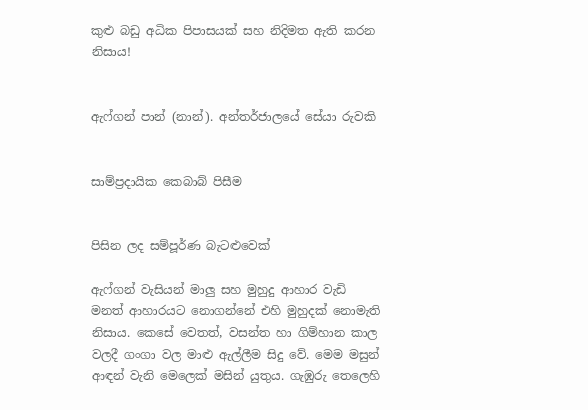කුළු බඩු අධික පිපාසයක් සහ නිදිමත ඇති කරන නිසාය!


ඇෆ්ගන් පාන් (නාන්). අන්තර්ජාලයේ සේයා රුවකි


සාම්ප්‍රදායික කෙබාබ් පිසීම


පිසින ලද සම්පූර්ණ බැටළුවෙක්

ඇෆ්ගන් වැසියන් මාලු සහ මුහුදු ආහාර වැඩි මනත් ආහාරයට නොගන්නේ එහි මුහුදක් නොමැති නිසාය. කෙසේ වෙතත්, වසන්ත හා ගිම්හාන කාල වලදී ගංගා වල මාළු ඇල්ලීම සිදු වේ. මෙම මසුන් ආඳන් වැනි මෙලෙක් මසින් යුතුය. ගැඹුරු තෙලෙහි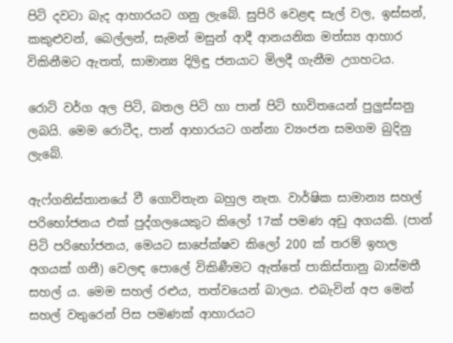පිටි දවටා බැද ආහාරයට ගනු ලැබේ. සුපිරි වෙළඳ සැල් වල, ඉස්සන්, කකුළුවන්, බෙල්ලන්, සැමන් මසුන් ආදී ආනයනික මත්ස්‍ය ආහාර විකිනීමට ඇතත්, සාමාන්‍ය දිලිඳු ජනයාට මිලදී ගැනීම උගහටය.

රොටි වර්ග අල පිටි, බතල පිටි හා පාන් පිටි භාවිතයෙන් පුලුස්සනු ලබයි. මෙම රොටීද, පාන් ආහාරයට ගන්නා ව්‍යංජන සමගම බුදිනු ලැබේ.

ඇෆ්ගනිස්තානයේ වී ගොවිතැන බහුල නැත. වාර්ෂික සාමාන්‍ය සහල් පරිභෝජනය එක් පුද්ගලයෙකුට කිලෝ 17ක් පමණ අඩු අගයකි. (පාන් පිටි පරිභෝජනය, මෙයට සාපේක්ෂව කිලෝ 200 ක් තරම් ඉහල අගයක් ගනී) වෙලඳ පොලේ විකිණීමට ඇත්තේ පාකිස්තානු බාස්මතී සහල් ය. මෙම සහල් රළුය, තත්වයෙන් බාලය. එබැවින් අප මෙන් සහල් වතුරෙන් පිස පමණක් ආහාරයට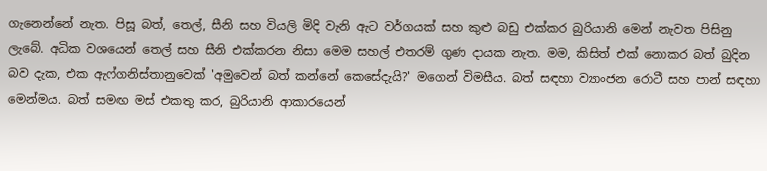ගැනෙන්නේ නැත. පිසූ බත්, තෙල්, සීනි සහ වියලි මිදි වැනි ඇට වර්ගයක් සහ කුළු බඩු එක්කර බුරියානි මෙන් නැවත පිසිනු ලැබේ. අධික වශයෙන් තෙල් සහ සීනි එක්කරන නිසා මෙම සහල් එතරම් ගුණ දායක නැත. මම, කිසිත් එක් නොකර බත් බුදින බව දැක, එක ඇෆ්ගනිස්තානුවෙක් 'අමුවෙන් බත් කන්නේ කෙසේදැයි?' මගෙන් විමසීය. බත් සඳහා ව්‍යාංජන රොටී සහ පාන් සඳහා මෙන්මය. බත් සමඟ මස් එකතු කර, බුරියානි ආකාරයෙන්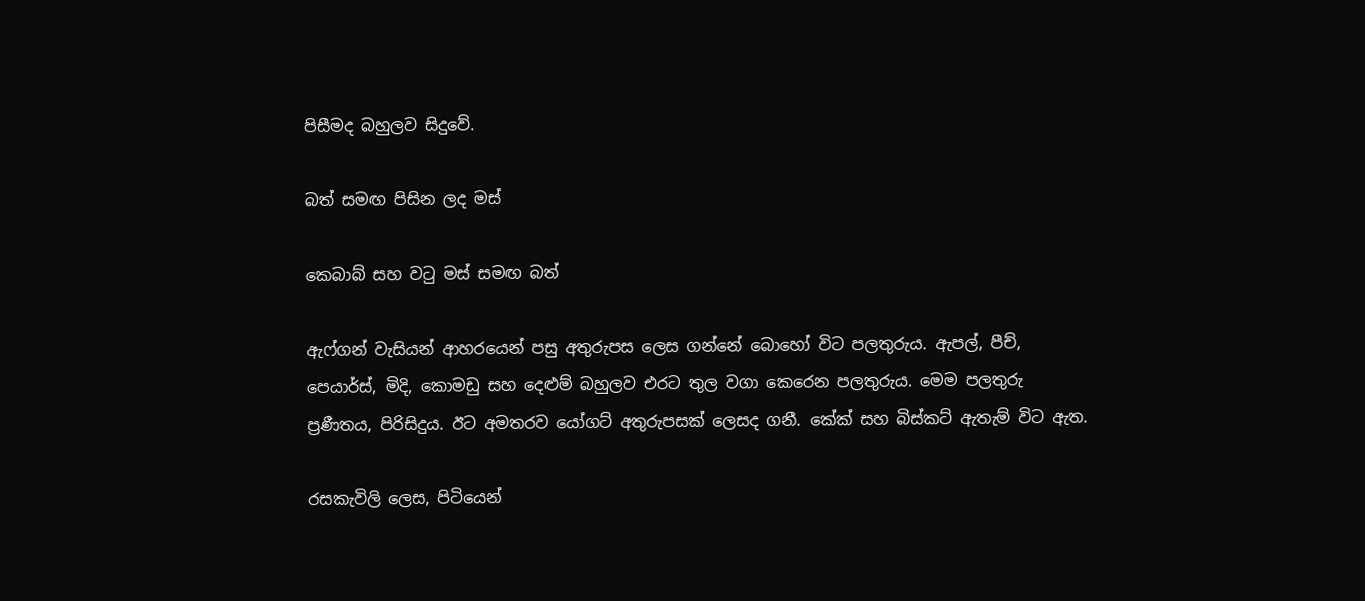පිසීමද බහුලව සිදුවේ.

බත් සමඟ පිසින ලද මස්

කෙබාබ් සහ වටු මස් සමඟ බත්

ඇෆ්ගන් වැසියන් ආහරයෙන් පසු අතුරුපස ලෙස ගන්නේ බොහෝ විට පලතුරුය. ඇපල්, පීච්, පෙයාර්ස්, මිදි, කොමඩු සහ දෙළුම් බහුලව එරට තුල වගා කෙරෙන පලතුරුය. මෙම පලතුරු ප්‍රණීතය, පිරිසිදුය. ඊට අමතරව යෝගට් අතුරුපසක් ලෙසද ගනී. කේක් සහ බිස්කට් ඇතැම් විට ඇත.

රසකැවිලි ලෙස, පිටියෙන්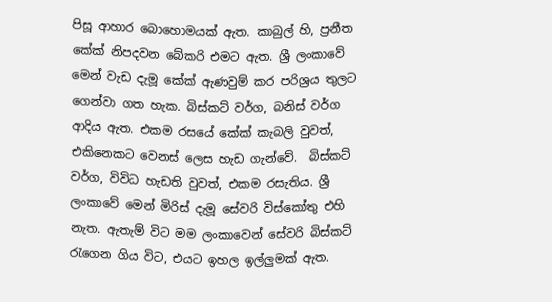පිසූ ආහාර බොහොමයක් ඇත. කාබුල් හි, ප්‍රනීත කේක් නිපදවන බේකරි එමට ඇත. ශ්‍රී ලංකාවේ මෙන් වැඩ දැමූ කේක් ඇණවුම් කර පරිශ්‍රය තුලට ගෙන්වා ගත හැක. බිස්කට් වර්ග, බනිස් වර්ග ආදිය ඇත. එකම රසයේ කේක් කැබලි වුවත්, එකිනෙකට වෙනස් ලෙස හැඩ ගැන්වේ.  බිස්කට් වර්ග, විවිධ හැඩති වුවත්, එකම රසැතිය. ශ්‍රී ලංකාවේ මෙන් මිරිස් දැමූ සේවරි විස්කෝතු එහි නැත. ඇතැම් විට මම ලංකාවෙන් සේවරි බිස්කට් රැගෙන ගිය විට, එයට ඉහල ඉල්ලුමක් ඇත.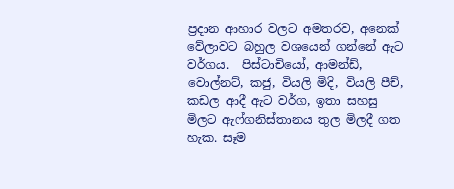ප්‍රදාන ආහාර වලට අමතරව, අනෙක් වේලාවට බහුල වශයෙන් ගන්නේ ඇට වර්ගය.  පිස්ටාචියෝ, ආමන්ඩ්, වොල්නට්, කජු, වියලි මිදි, වියලි පීච්, කඩල ආදී ඇට වර්ග, ඉතා සහසු මිලට ඇෆ්ගනිස්තානය තුල මිලදී ගත හැක. සෑම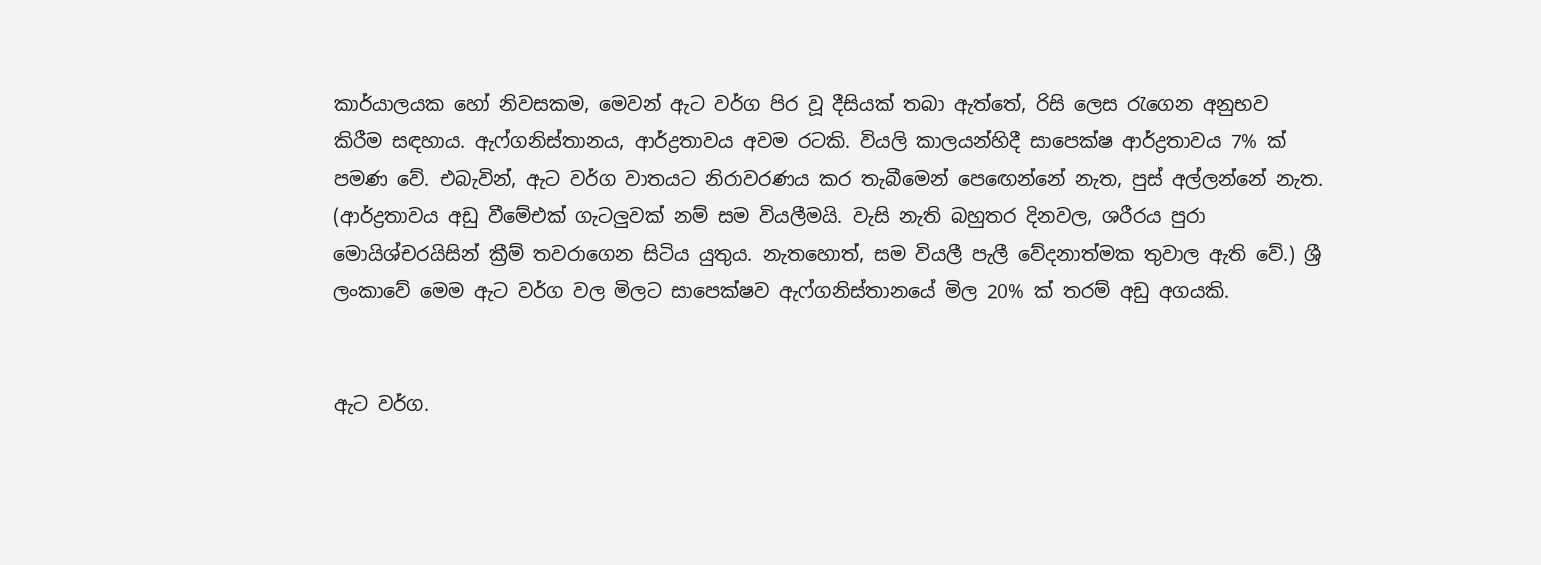කාර්යාලයක හෝ නිවසකම, මෙවන් ඇට වර්ග පිර වූ දීසියක් තබා ඇත්තේ, රිසි ලෙස රැගෙන අනුභව කිරීම සඳහාය. ඇෆ්ගනිස්තානය, ආර්ද්‍රතාවය අවම රටකි. වියලි කාලයන්හිදී සාපෙක්ෂ ආර්ද්‍රතාවය 7% ක් පමණ වේ. එබැවින්, ඇට වර්ග වාතයට නිරාවරණය කර තැබීමෙන් පෙඟෙන්නේ නැත, පුස් අල්ලන්නේ නැත. (ආර්ද්‍රතාවය අඩු වීමේඑක් ගැටලුවක් නම් සම වියලීමයි. වැසි නැති බහුතර දිනවල, ශරීරය පුරා මොයිශ්චරයිසින් ක්‍රීම් තවරාගෙන සිටිය යුතුය. නැතහොත්, සම වියලී පැලී වේදනාත්මක තුවාල ඇති වේ.) ශ්‍රී ලංකාවේ මෙම ඇට වර්ග වල මිලට සාපෙක්ෂව ඇෆ්ගනිස්තානයේ මිල 20% ක් තරම් අඩු අගයකි.


ඇට වර්ග.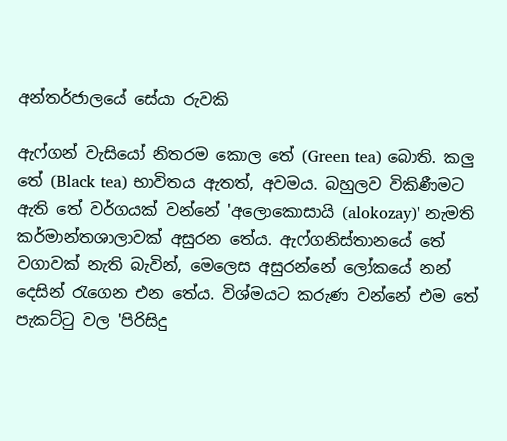අන්තර්ජාලයේ සේයා රුවකි

ඇෆ්ගන් වැසියෝ නිතරම කොල තේ (Green tea) බොති. කලු තේ (Black tea) භාවිතය ඇතත්, අවමය. බහුලව විකිණීමට ඇති තේ වර්ගයක් වන්නේ 'අලොකොසායි (alokozay)' නැමති කර්මාන්තශාලාවක් අසුරන තේය. ඇෆ්ගනිස්තානයේ තේ වගාවක් නැති බැවින්, මෙලෙස අසුරන්නේ ලෝකයේ නන් දෙසින් රැගෙන එන තේය. විශ්මයට කරුණ වන්නේ එම තේ පැකට්ටු වල 'පිරිසිදු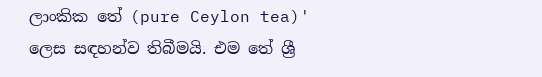ලාංකික තේ (pure Ceylon tea)' ලෙස සඳහන්ව තිබීමයි. එම තේ ශ්‍රී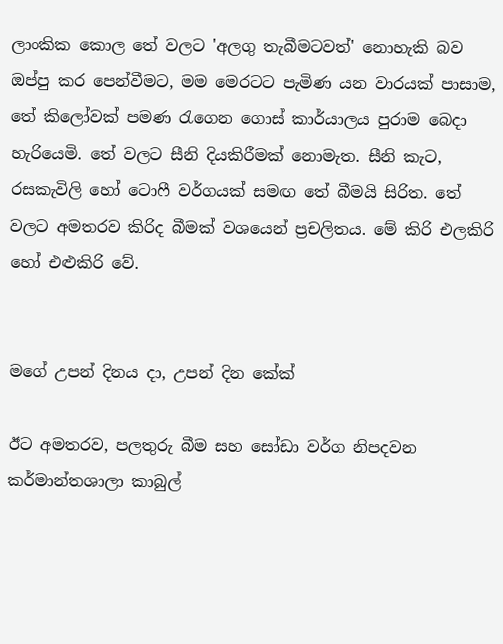ලාංකික කොල තේ වලට 'අලගු තැබීමටවත්' නොහැකි බව ඔප්පු කර පෙන්වීමට, මම මෙරටට පැමිණ යන වාරයක් පාසාම, තේ කිලෝවක් පමණ රැගෙන ගොස් කාර්යාලය පුරාම බෙදා හැරියෙමි. තේ වලට සීනි දියකිරීමක් නොමැත. සීනි කැට, රසකැවිලි හෝ ටොෆී වර්ගයක් සමඟ තේ බීමයි සිරිත. තේ වලට අමතරව කිරිද බීමක් වශයෙන් ප්‍රචලිතය. මේ කිරි එලකිරි හෝ එළුකිරි වේ.


මගේ උපන් දිනය දා, උපන් දින කේක්

ඊට අමතරව, පලතුරු බීම සහ සෝඩා වර්ග නිපදවන කර්මාන්තශාලා කාබුල්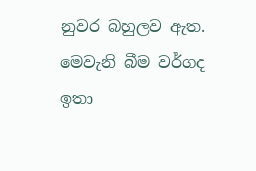නුවර බහුලව ඇත. මෙවැනි බීම වර්ගද ඉතා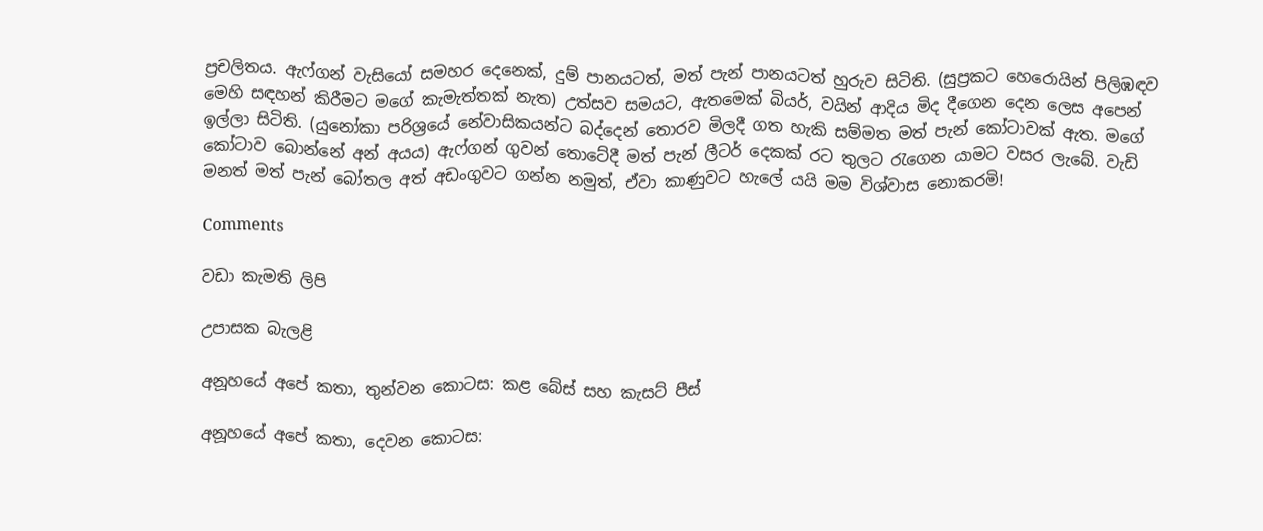ප්‍රචලිතය. ඇෆ්ගන් වැසියෝ සමහර දෙනෙක්, දුම් පානයටත්, මත් පැන් පානයටත් හුරුව සිටිති. (සුප්‍රකට හෙරොයින් පිලිඹඳව මෙහි සඳහන් කිරීමට මගේ කැමැත්තක් නැත) උත්සව සමයට, ඇතමෙක් බියර්, වයින් ආදිය මිද දීගෙන දෙන ලෙස අපෙන් ඉල්ලා සිටිති. (යුනෝකා පරිශ්‍රයේ නේවාසිකයන්ට බද්දෙන් තොරව මිලදී ගත හැකි සම්මත මත් පැන් කෝටාවක් ඇත. මගේ කෝටාව බොන්නේ අන් අයය) ඇෆ්ගන් ගුවන් තොටේදී මත් පැන් ලීටර් දෙකක් රට තුලට රැගෙන යාමට වසර ලැබේ. වැඩි මනත් මත් පැන් බෝතල අත් අඩංගුවට ගන්න නමුත්, ඒවා කාණුවට හැලේ යයි මම විශ්වාස නොකරමි!

Comments

වඩා කැමති ලිපි

උපාසක බැලළි

අනූහයේ අපේ කතා, තුන්වන කොටස: කළ බේස් සහ කැසට් පීස්

අනූහයේ අපේ කතා, දෙවන කොටස: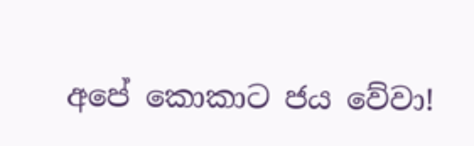අපේ කොකාට ජය වේවා!